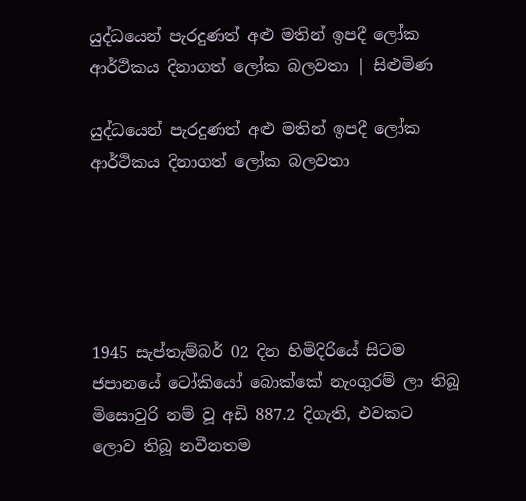යුද්ධයෙන් පැරදුණත් අළු මතින් ඉපදී ලෝක ආර්ථිකය දිනාගත් ලෝක බලවතා | සිළුමිණ

යුද්ධයෙන් පැරදුණත් අළු මතින් ඉපදී ලෝක ආර්ථිකය දිනාගත් ලෝක බලවතා





1945 සැප්තැම්බර් 02 දින හිමිදිරියේ සිටම ජපානයේ ටෝකියෝ බොක්කේ නැංගුරම් ලා තිබූ මිසොවුරි නම් වූ අඩි 887.2 දිගැති, එවකට ලොව තිබූ නවීනතම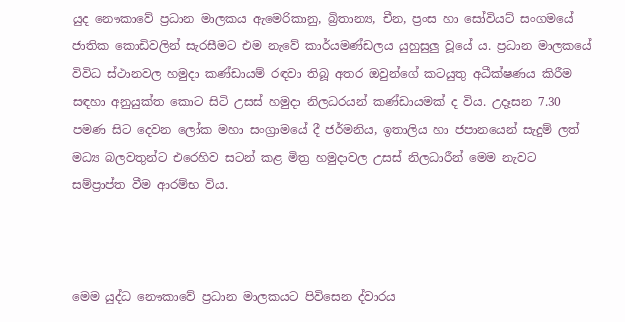යුද නෞකාවේ ප්‍රධාන මාලකය ඇමෙරිකානු, බ්‍රිතාන්‍ය, චීන, ප්‍රංස හා සෝවියට් සංගමයේ ජාතික කොඩිවලින් සැරසීමට එම නැවේ කාර්යමණ්ඩලය යුහුසුලු වූයේ ය. ප්‍රධාන මාලකයේ විවිධ ස්ථානවල හමුදා කණ්ඩායම් රඳවා තිබූ අතර ඔවුන්ගේ කටයුතු අධීක්ෂණය කිරීම සඳහා අනුයුක්ත කොට සිටි උසස් හමුදා නිලධරයන් කණ්ඩායමක් ද විය. උදෑසන 7.30 පමණ සිට දෙවන ලෝක මහා සංග්‍රාමයේ දී ජර්මනිය, ඉතාලිය හා ජපානයෙන් සැදුම් ලත් මධ්‍ය බලවතුන්ට එරෙහිව සටන් කළ මිත්‍ර හමුදාවල උසස් නිලධාරීන් මෙම නැවට සම්ප්‍රාප්ත වීම ආරම්භ විය.



මෙම යුද්ධ නෞකාවේ ප්‍රධාන මාලකයට පිවිසෙන ද්වාරය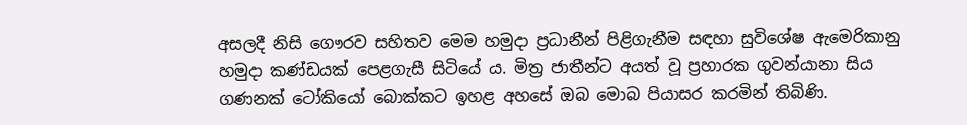අසලදී නිසි ගෞරව සහිතව මෙම හමුදා ප්‍රධානීන් පිළිගැනීම සඳහා සුවිශේෂ ඇමෙරිකානු හමුදා කණ්ඩයක් පෙළගැසී සිටියේ ය. මිත්‍ර ජාතීන්ට අයත් වූ ප්‍රහාරක ගුවන්යානා සිය ගණනක් ටෝකියෝ බොක්කට ඉහළ අහසේ ඔබ මොබ පියාසර කරමින් තිබිණි.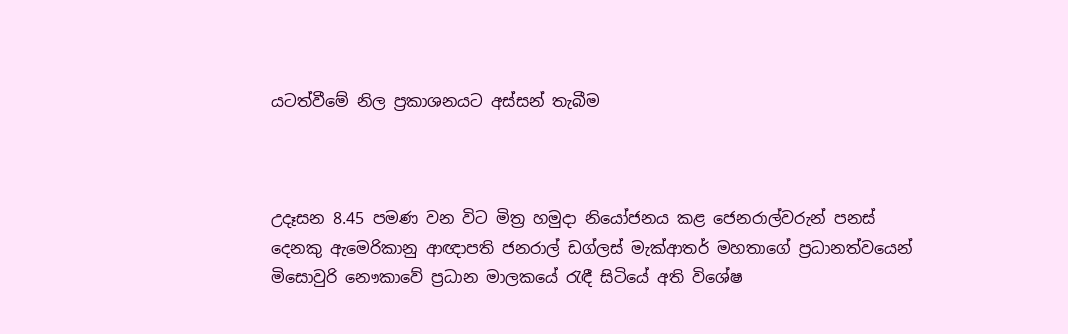යටත්වීමේ නිල ප්‍රකාශනයට අස්සන් තැබීම



උදෑසන 8.45 පමණ වන විට මිත්‍ර හමුදා නියෝජනය කළ ජෙනරාල්වරුන් පනස් දෙනකු ඇමෙරිකානු ආඥාපති ජනරාල් ඩග්ලස් මැක්ආතර් මහතාගේ ප්‍රධානත්වයෙන් මිසොවුරි නෞකාවේ ප්‍රධාන මාලකයේ රැඳී සිටියේ අති විශේෂ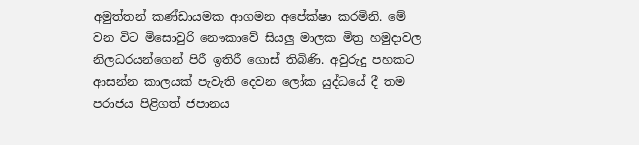අමුත්තන් කණ්ඩායමක ආගමන අපේක්ෂා කරමිනි. මේ වන විට මිසොවුරි නෞකාවේ සියලු මාලක මිත්‍ර හමුදාවල නිලධරයන්ගෙන් පිරී ඉතිරී ගොස් තිබිණි. අවුරුදු පහකට ආසන්න කාලයක් පැවැති දෙවන ලෝක යුද්ධයේ දී තම පරාජය පිළිගත් ජපානය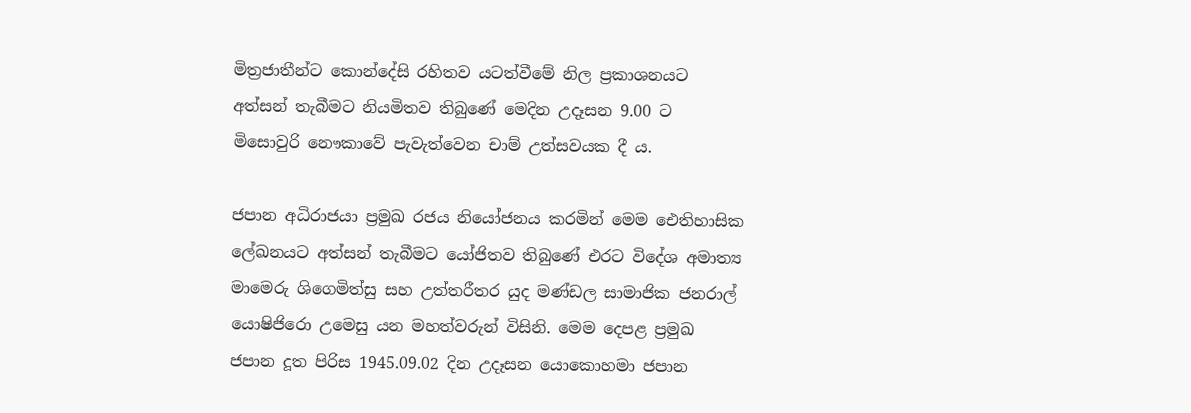මිත්‍රජාතීන්ට කොන්දේසි රහිතව යටත්වීමේ නිල ප්‍රකාශනයට අත්සන් තැබීමට නියමිතව තිබුණේ මෙදින උදෑසන 9.00 ට මිසොවුරි නෞකාවේ පැවැත්වෙන චාම් උත්සවයක දී ය.

ජපාන අධිරාජයා ප්‍රමුඛ රජය නියෝජනය කරමින් මෙම ඓතිහාසික ලේඛනයට අත්සන් තැබීමට යෝජිතව තිබුණේ එරට විදේශ අමාත්‍ය මාමෙරු ශිගෙමිත්සු සහ උත්තරීතර යුද මණ්ඩල සාමාජික ජනරාල් යොෂිජිරො උමෙසු යන මහත්වරුන් විසිනි. මෙම දෙපළ ප්‍රමුඛ ජපාන දූත පිරිස 1945.09.02 දින උදෑසන යොකොහමා ජපාන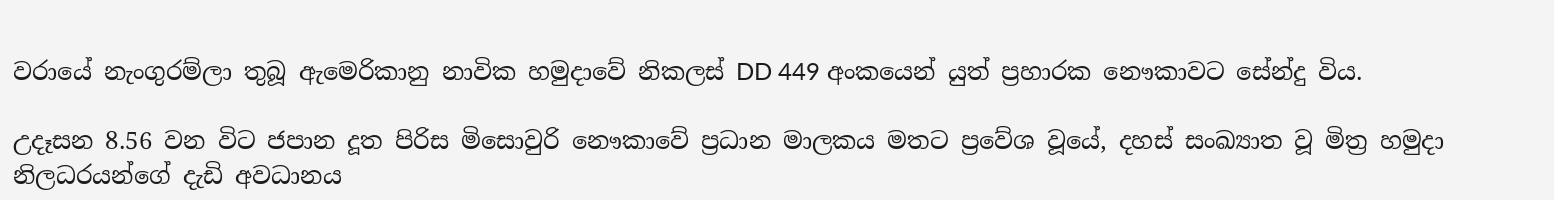වරායේ නැංගුරම්ලා තුබූ ඇමෙරිකානු නාවික හමුදාවේ නිකලස් DD 449 අංකයෙන් යුත් ප්‍රහාරක නෞකාවට සේන්දු විය.

උදෑසන 8.56 වන විට ජපාන දූත පිරිස මිසොවුරි නෞකාවේ ප්‍රධාන මාලකය මතට ප්‍රවේශ වූයේ, දහස් සංඛ්‍යාත වූ මිත්‍ර හමුදා නිලධරයන්ගේ දැඩි අවධානය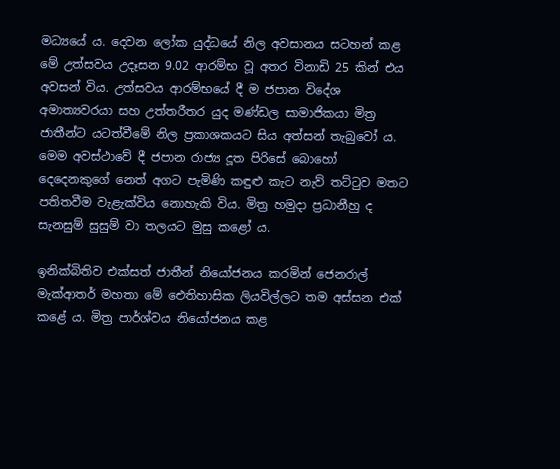මධ්‍යයේ ය. දෙවන ලෝක යුද්ධයේ නිල අවසානය සටහන් කළ මේ උත්සවය උදෑසන 9.02 ආරම්භ වූ අතර විනාඩි 25 කින් එය අවසන් විය. උත්සවය ආරම්භයේ දී ම ජපාන විදේශ අමාත්‍යවරයා සහ උත්තරීතර යුද මණ්ඩල සාමාජිකයා මිත්‍ර ජාතීන්ට යටත්වීමේ නිල ප්‍රකාශකයට සිය අත්සන් තැබුවෝ ය. මෙම අවස්ථාවේ දී ජපාන රාජ්‍ය දූත පිරිසේ බොහෝ දෙදෙනකුගේ නෙත් අගට පැමිණි කඳුළු කැට නැව් තට්ටුව මතට පතිතවීම වැළැක්විය නොහැකි විය. මිත්‍ර හමුදා ප්‍රධානීහු ද සැනසුම් සුසුම් වා තලයට මුසු කළෝ ය.

ඉනික්බිතිව එක්සත් ජාතීන් නියෝජනය කරමින් ජෙනරාල් මැක්ආතර් මහතා මේ ඓතිහාසික ලියවිල්ලට තම අස්සන එක් කළේ ය. මිත්‍ර පාර්ශ්වය නියෝජනය කළ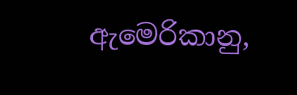ඇමෙරිකානු,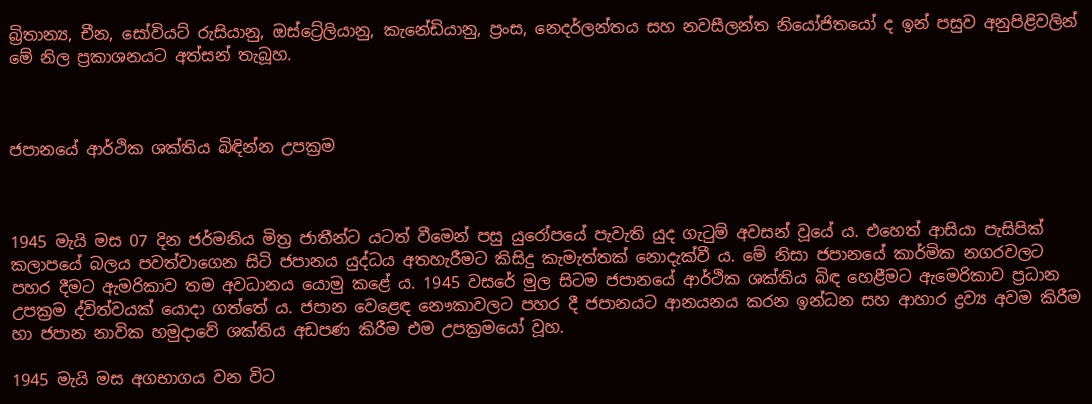බ්‍රිතාන්‍ය, චීන, සෝවියට් රුසියානු, ඔස්ට්‍රේලියානු, කැනේඩියානු, ප්‍රංස, නෙදර්ලන්තය සහ නවසීලන්ත නියෝජිතයෝ ද ඉන් පසුව අනුපිළිවලින් මේ නිල ප්‍රකාශනයට අත්සන් තැබූහ.



ජපානයේ ආර්ථික ශක්තිය බිඳින්න උපක්‍රම



1945 මැයි මස 07 දින ජර්මනිය මිත්‍ර ජාතීන්ට යටත් වීමෙන් පසු යුරෝපයේ පැවැති යුද ගැටුම් අවසන් වූයේ ය. එහෙත් ආසියා පැසිපික් කලාපයේ බලය පවත්වාගෙන සිටි ජපානය යුද්ධය අතහැරීමට කිසිදු කැමැත්තක් නොදැක්වී ය. මේ නිසා ජපානයේ කාර්මික නගරවලට පහර දීමට ඇමරිකාව තම අවධානය යොමු කළේ ය. 1945 වසරේ මුල සිටම ජපානයේ ආර්ථික ශක්තිය බිඳ හෙළීමට ඇමෙරිකාව ප්‍රධාන උපක්‍රම ද්විත්වයක් යොදා ගත්තේ ය. ජපාන වෙළෙඳ නෞකාවලට පහර දී ජපානයට ආනයනය කරන ඉන්ධන සහ ආහාර ද්‍රව්‍ය අවම කිරීම හා ජපාන නාවික හමුදාවේ ශක්තිය අඩපණ කිරීම එම උපක්‍රමයෝ වූහ.

1945 මැයි මස අගභාගය වන විට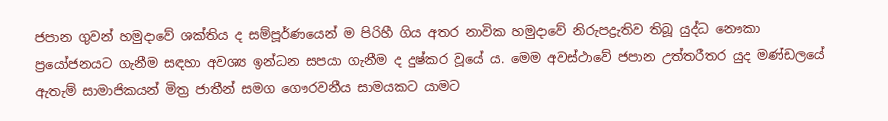ජපාන ගුවන් හමුදාවේ ශක්තිය ද සම්පූර්ණයෙන් ම පිරිහී ගිය අතර නාවික හමුදාවේ නිරුපද්‍රැතිව තිබූ යුද්ධ නෞකා ප්‍රයෝජනයට ගැනීම සඳහා අවශ්‍ය ඉන්ධන සපයා ගැනීම ද දුෂ්කර වූයේ ය. මෙම අවස්ථාවේ ජපාන උත්තරීතර යුද මණ්ඩලයේ ඇතැම් සාමාජිකයන් මිත්‍ර ජාතීන් සමග ගෞරවනීය සාමයකට යාමට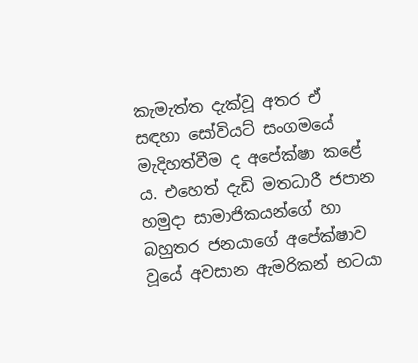කැමැත්ත දැක්වූ අතර ඒ සඳහා සෝවියට් සංගමයේ මැදිහත්වීම ද අපේක්ෂා කළේ ය. එහෙත් දැඩි මතධාරී ජපාන හමුදා සාමාජිකයන්ගේ හා බහුතර ජනයාගේ අපේක්ෂාව වූයේ අවසාන ඇමරිකන් භටයා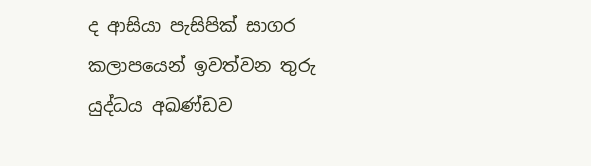ද ආසියා පැසිපික් සාගර කලාපයෙන් ඉවත්වන තුරු යුද්ධය අඛණ්ඩව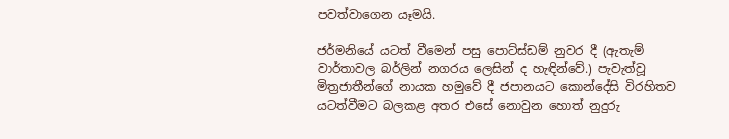පවත්වාගෙන යෑමයි.

ජර්මනියේ යටත් වීමෙන් පසු පොට්ස්ඩම් නුවර දී (ඇතැම් වාර්තාවල බර්ලින් නගරය ලෙසින් ද හැඳින්වේ.) පැවැත්වූ මිත්‍රජාතීන්ගේ නායක හමුවේ දී ජපානයට කොන්දේසි විරහිතව යටත්වීමට බලකළ අතර එසේ නොවුන හොත් නුදුරු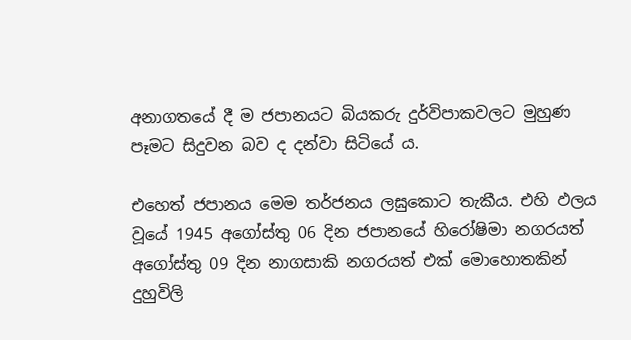අනාගතයේ දී ම ජපානයට බියකරු දුර්විපාකවලට මුහුණ පෑමට සිදුවන බව ද දන්වා සිටියේ ය.

එහෙත් ජපානය මෙම තර්ජනය ලඝුකොට තැකීය. එහි ඵලය වූයේ 1945 අගෝස්තු 06 දින ජපානයේ හිරෝෂිමා නගරයත් අගෝස්තු 09 දින නාගසාකි නගරයත් එක් මොහොතකින් දුහුවිලි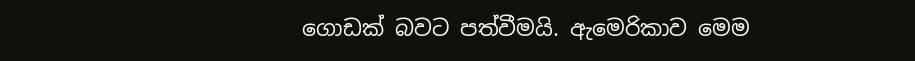ගොඩක් බවට පත්වීමයි. ඇමෙරිකාව මෙම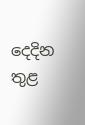දෙදින තුළ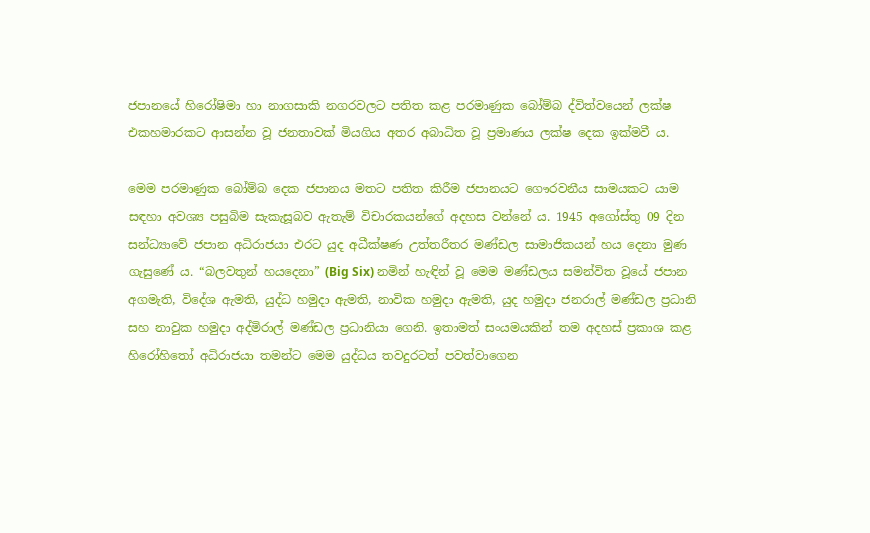ජපානයේ හිරෝෂිමා හා නාගසාකි නගරවලට පතිත කළ පරමාණුක බෝම්බ ද්විත්වයෙන් ලක්ෂ එකහමාරකට ආසන්න වූ ජනතාවක් මියගිය අතර අබාධිත වූ ප්‍රමාණය ලක්ෂ දෙක ඉක්මවී ය.

මෙම පරමාණුක බෝම්බ දෙක ජපානය මතට පතිත කිරීම ජපානයට ගෞරවනීය සාමයකට යාම සඳහා අවශ්‍ය පසුබිම සැකැසූබව ඇතැම් විචාරකයන්ගේ අදහස වන්නේ ය. 1945 අගෝස්තු 09 දින සන්ධ්‍යාවේ ජපාන අධිරාජයා එරට යුද අධීක්ෂණ උත්තරීතර මණ්ඩල සාමාජිකයන් හය දෙනා මුණ ගැසුණේ ය. “බලවතුන් හයදෙනා” (Big Six) නමින් හැඳින් වූ මෙම මණ්ඩලය සමන්විත වූයේ ජපාන අගමැති, විදේශ ඇමති, යුද්ධ හමුදා ඇමති, නාවික හමුදා ඇමති, යුද හමුදා ජනරාල් මණ්ඩල ප්‍රධානි සහ නාවුක හමුදා අද්මිරාල් මණ්ඩල ප්‍රධානියා ගෙනි. ඉතාමත් සංයමයකින් තම අදහස් ප්‍රකාශ කළ හිරෝහිතෝ අධිරාජයා තමන්ට මෙම යුද්ධය තවදුරටත් පවත්වාගෙන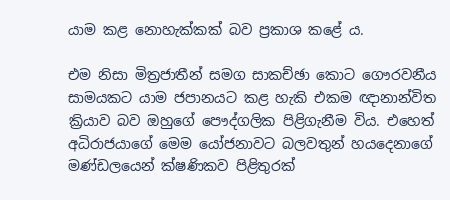යාම කළ නොහැක්කක් බව ප්‍රකාශ කළේ ය.

එම නිසා මිත්‍රජාතීන් සමග සාකච්ඡා කොට ගෞරවනීය සාමයකට යාම ජපානයට කළ හැකි එකම ඥානාන්විත ක්‍රියාව බව ඔහුගේ පෞද්ගලික පිළිගැනීම විය. එහෙත් අධිරාජයාගේ මෙම යෝජනාවට බලවතුන් හයදෙනාගේ මණ්ඩලයෙන් ක්ෂණිකව පිළිතුරක්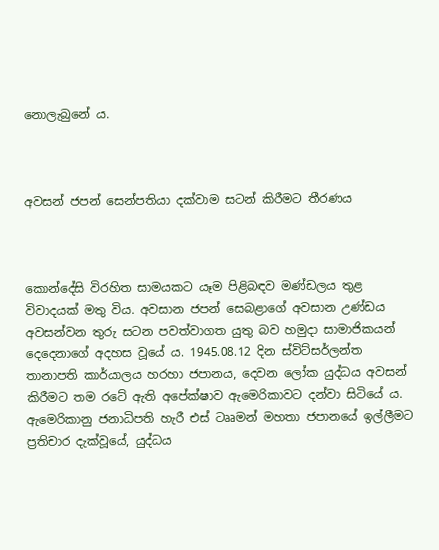නොලැබුනේ ය.



අවසන් ජපන් සෙන්පතියා දක්වාම සටන් කිරීමට තීරණය



කොන්දේසි විරහිත සාමයකට යෑම පිළිබඳව මණ්ඩලය තුළ විවාදයක් මතු විය. අවසාන ජපන් සෙබළාගේ අවසාන උණ්ඩය අවසන්වන තුරු සටන පවත්වාගත යුතු බව හමුදා සාමාජිකයන් දෙදෙනාගේ අදහස වූයේ ය. 1945.08.12 දින ස්විට්සර්ලන්ත තානාපති කාර්යාලය හරහා ජපානය, දෙවන ලෝක යුද්ධය අවසන් කිරීමට තම රටේ ඇති අපේක්ෂාව ඇමෙරිකාවට දන්වා සිටියේ ය. ඇමෙරිකානු ජනාධිපති හැරී එස් ටෲමන් මහතා ජපානයේ ඉල්ලීමට ප්‍රතිචාර දැක්වූයේ, යුද්ධය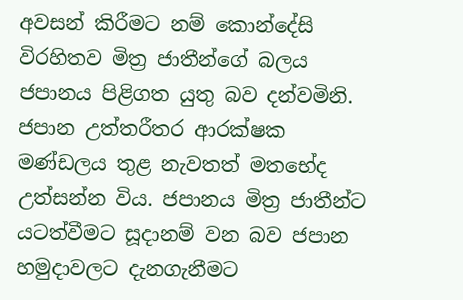අවසන් කිරීමට නම් කොන්දේසි විරහිතව මිත්‍ර ජාතීන්ගේ බලය ජපානය පිළිගත යුතු බව දන්වමිනි. ජපාන උත්තරීතර ආරක්ෂක මණ්ඩලය තුළ නැවතත් මතභේද උත්සන්න විය. ජපානය මිත්‍ර ජාතීන්ට යටත්වීමට සූදානම් වන බව ජපාන හමුදාවලට දැනගැනීමට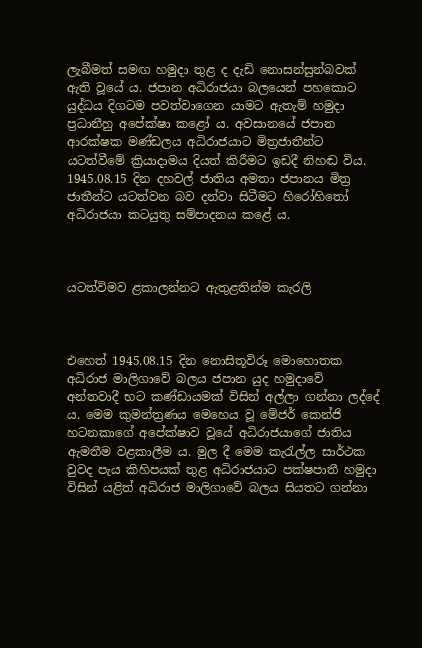ලැබීමත් සමඟ හමුදා තුළ ද දැඩි නොසන්සුන්බවක් ඇති වූයේ ය. ජපාන අධිරාජයා බලයෙන් පහකොට යුද්ධය දිගටම පවත්වාගෙන යාමට ඇතැම් හමුදා ප්‍රධානීහු අපේක්ෂා කළෝ ය. අවසානයේ ජපාන ආරක්ෂක මණ්ඩලය අධිරාජයාට මිත්‍රජාතීන්ට යටත්වීමේ ක්‍රියාදාමය දියත් කිරීමට ඉඩදී නිහඬ විය. 1945.08.15 දින දහවල් ජාතිය අමතා ජපානය මිත්‍ර ජාතීන්ට යටත්වන බව දන්වා සිටීමට හිරෝහිතෝ අධිරාජයා කටයුතු සම්පාදනය කළේ ය.



යටත්විමව ළකාලන්නට ඇතුළතින්ම කැරලි



එහෙත් 1945.08.15 දින නොසිතූවිරූ මොහොතක අධිරාජ මාලිගාවේ බලය ජපාන යුද හමුදාවේ අන්තවාදී භට කණ්ඩායමක් විසින් අල්ලා ගන්නා ලද්දේ ය. මෙම කුමන්ත්‍රණය මෙහෙය වූ මේජර් කෙන්ජි හටනකාගේ අපේක්ෂාව වූයේ අධිරාජයාගේ ජාතිය ඇමතීම වළකාලීම ය. මුල දී මෙම කැරැල්ල සාර්ථක වුවද පැය කිහිපයක් තුළ අධිරාජයාට පක්ෂපාතී හමුදා විසින් යළිත් අධිරාජ මාලිගාවේ බලය සියතට ගන්නා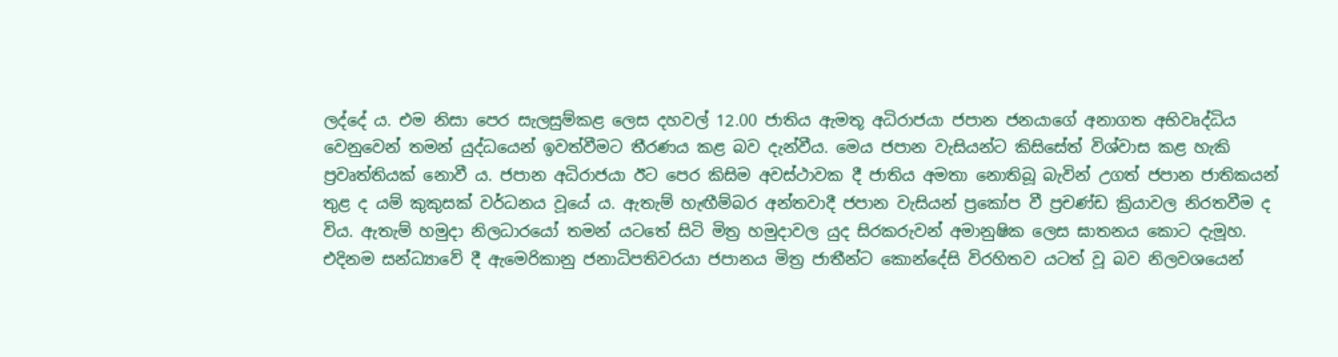ලද්දේ ය. එම නිසා පෙර සැලසුම්කළ ලෙස දහවල් 12.00 ජාතිය ඇමතූ අධිරාජයා ජපාන ජනයාගේ අනාගත අභිවෘද්ධිය වෙනුවෙන් තමන් යුද්ධයෙන් ඉවත්වීමට තීරණය කළ බව දැන්වීය. මෙය ජපාන වැසියන්ට කිසිසේත් විශ්වාස කළ හැකි ප්‍රවෘත්තියක් නොවී ය. ජපාන අධිරාජයා ඊට පෙර කිසිම අවස්ථාවක දී ජාතිය අමතා නොතිබූ බැවින් උගත් ජපාන ජාතිකයන් තුළ ද යම් කුකුසක් වර්ධනය වූයේ ය. ඇතැම් හැඟීම්බර අන්තවාදී ජපාන වැසියන් ප්‍රකෝප වී ප්‍රචණ්ඩ ක්‍රියාවල නිරතවීම ද විය. ඇතැම් හමුදා නිලධාරයෝ තමන් යටතේ සිටි මිත්‍ර හමුදාවල යුද සිරකරුවන් අමානුෂික ලෙස ඝාතනය කොට දැමූහ. එදිනම සන්ධ්‍යාවේ දී ඇමෙරිකානු ජනාධිපතිවරයා ජපානය මිත්‍ර ජාතීන්ට කොන්දේසි විරහිතව යටත් වූ බව නිලවශයෙන්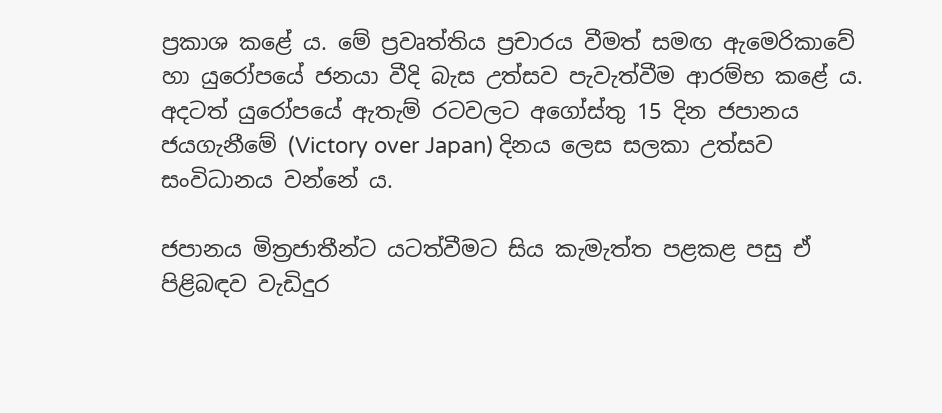ප්‍රකාශ කළේ ය. මේ ප්‍රවෘත්තිය ප්‍රචාරය වීමත් සමඟ ඇමෙරිකාවේ හා යුරෝපයේ ජනයා වීදි බැස උත්සව පැවැත්වීම ආරම්භ කළේ ය. අදටත් යුරෝපයේ ඇතැම් රටවලට අගෝස්තු 15 දින ජපානය ජයගැනීමේ (Victory over Japan) දිනය ලෙස සලකා උත්සව සංවිධානය වන්නේ ය.

ජපානය මිත්‍රජාතීන්ට යටත්වීමට සිය කැමැත්ත පළකළ පසු ඒ පිළිබඳව වැඩිදුර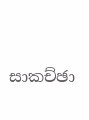සාකච්ඡා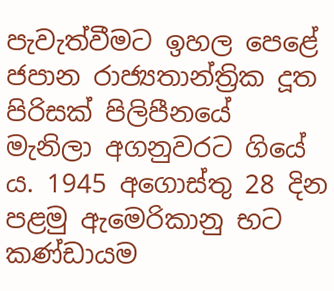පැවැත්වීමට ඉහල පෙළේ ජපාන රාජ්‍යතාන්ත්‍රික දූත පිරිසක් පිලිපීනයේ මැනිලා අගනුවරට ගියේ ය. 1945 අගොස්තු 28 දින පළමු ඇමෙරිකානු භට කණ්ඩායම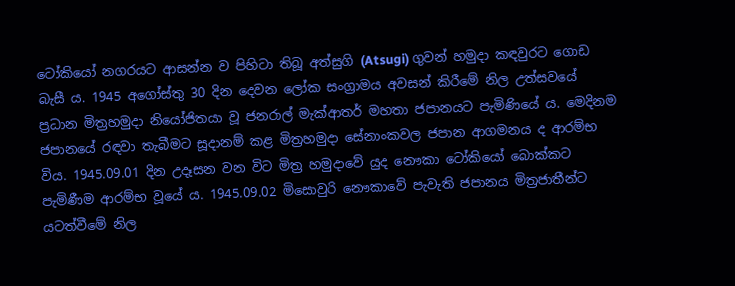ටෝකියෝ නගරයට ආසන්න ව පිහිටා තිබූ අත්සුගි (Atsugi) ගුවන් හමුදා කඳවුරට ගොඩ බැසී ය. 1945 අගෝස්තු 30 දින දෙවන ලෝක සංග්‍රාමය අවසන් කිරීමේ නිල උත්සවයේ ප්‍රධාන මිත්‍රහමුදා නියෝජිතයා වූ ජනරාල් මැක්ආතර් මහතා ජපානයට පැමිණියේ ය. මෙදිනම ජපානයේ රඳවා තැබීමට සූදානම් කළ මිත්‍රහමුදා සේනාංකවල ජපාන ආගමනය ද ආරම්භ විය. 1945.09.01 දින උදෑසන වන විට මිත්‍ර හමුදාවේ යුද නෞකා ටෝකියෝ බොක්කට පැමිණීම ආරම්භ වූයේ ය. 1945.09.02 මිසොවුරි නෞකාවේ පැවැති ජපානය මිත්‍රජාතීන්ට යටත්වීමේ නිල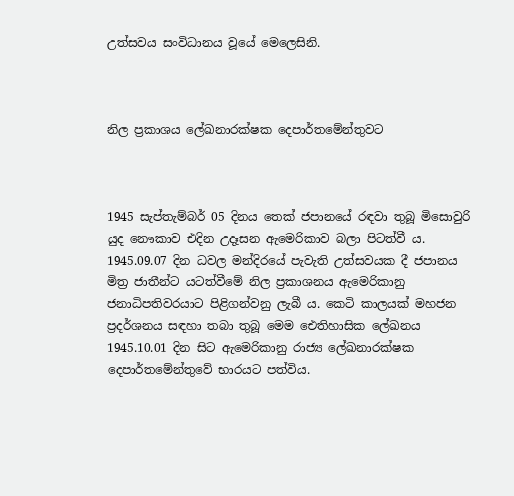උත්සවය සංවිධානය වූයේ මෙලෙසිනි.



නිල ප්‍රකාශය ලේඛනාරක්ෂක දෙපාර්තමේන්තුවට



1945 සැප්තැම්බර් 05 දිනය තෙක් ජපානයේ රඳවා තුබූ මිසොවුරි යුද නෞකාව එදින උදෑසන ඇමෙරිකාව බලා පිටත්වී ය. 1945.09.07 දින ධවල මන්දිරයේ පැවැති උත්සවයක දී ජපානය මිත්‍ර ජාතීන්ට යටත්වීමේ නිල ප්‍රකාශනය ඇමෙරිකානු ජනාධිපතිවරයාට පිළිගන්වනු ලැබී ය. කෙටි කාලයක් මහජන ප්‍රදර්ශනය සඳහා තබා තුබූ මෙම ඓතිහාසික ලේඛනය 1945.10.01 දින සිට ඇමෙරිකානු රාජ්‍ය ලේඛනාරක්ෂක දෙපාර්තමේන්තුවේ භාරයට පත්විය.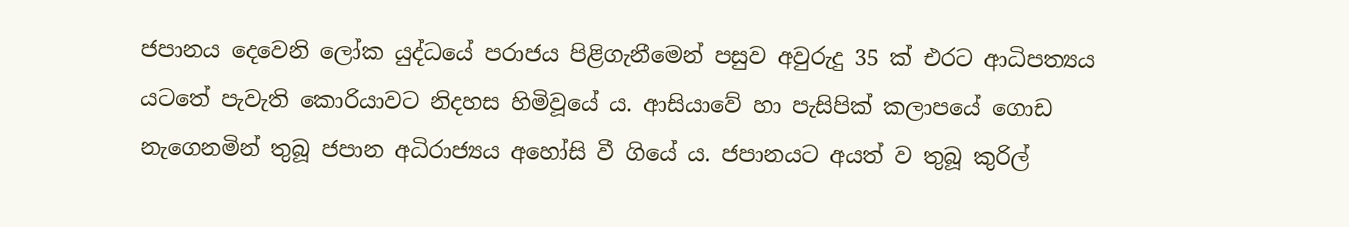ජපානය දෙවෙනි ලෝක යුද්ධයේ පරාජය පිළිගැනීමෙන් පසුව අවුරුදු 35 ක් එරට ආධිපත්‍යය යටතේ පැවැති කොරියාවට නිදහස හිමිවූයේ ය. ආසියාවේ හා පැසිපික් කලාපයේ ගොඩ නැගෙනමින් තුබූ ජපාන අධිරාජ්‍යය අහෝසි වී ගියේ ය. ජපානයට අයත් ව තුබූ කුරිල්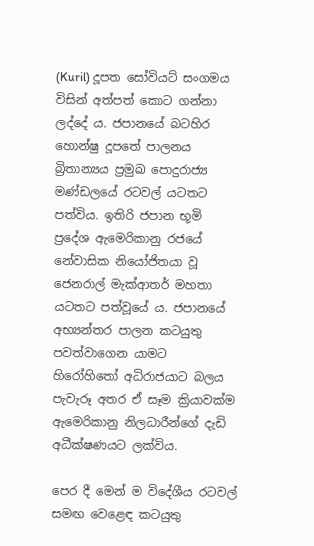(Kuril) දූපත සෝවියට් සංගමය විසින් අත්පත් කොට ගන්නා ලද්දේ ය. ජපානයේ බටහිර හොන්ෂු දූපතේ පාලනය බ්‍රිතාන්‍යය ප්‍රමුඛ පොදුරාජ්‍ය මණ්ඩලයේ රටවල් යටතට පත්විය. ඉතිරි ජපාන භූමි ප්‍රදේශ ඇමෙරිකානු රජයේ නේවාසික නියෝජිතයා වූ ජෙනරාල් මැක්ආතර් මහතා යටතට පත්වූයේ ය. ජපානයේ අභ්‍යන්තර පාලන කටයුතු පවත්වාගෙන යාමට හිරෝහිතෝ අධිරාජයාට බලය පැවැරූ අතර ඒ සෑම ක්‍රියාවක්ම ඇමෙරිකානු නිලධාරීන්ගේ දැඩි අධීක්ෂණයට ලක්විය.

පෙර දී මෙන් ම විදේශීය රටවල් සමඟ වෙළෙඳ කටයුතු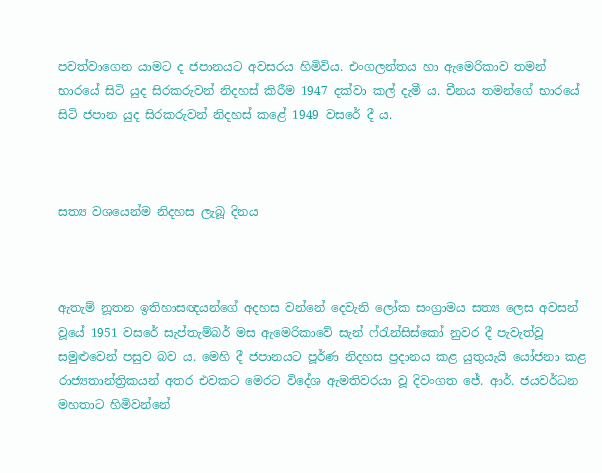පවත්වාගෙන යාමට ද ජපානයට අවසරය හිමිවිය. එංගලන්තය හා ඇමෙරිකාව තමන් භාරයේ සිටි යුද සිරකරුවන් නිදහස් කිරීම 1947 දක්වා කල් දැමී ය. චීනය තමන්ගේ භාරයේ සිටි ජපාන යුද සිරකරුවන් නිදහස් කළේ 1949 වසරේ දී ය.



සත්‍ය වශයෙන්ම නිදහස ලැබූ දිනය



ඇතැම් නූතන ඉතිහාසඥයන්ගේ අදහස වන්නේ දෙවැනි ලෝක සංග්‍රාමය සත්‍ය ලෙස අවසන් වූයේ 1951 වසරේ සැප්තැම්බර් මස ඇමෙරිකාවේ සැන් ෆ්රැන්සිස්කෝ නුවර දී පැවැත්වූ සමුළුවෙන් පසුව බව ය. මෙහි දී ජපානයට පූර්ණ නිදහස ප්‍රදානය කළ යුතුයැයි යෝජනා කළ රාජ්‍යතාන්ත්‍රිකයන් අතර එවකට මෙරට විදේශ ඇමතිවරයා වූ දිවංගත ජේ. ආර්. ජයවර්ධන මහතාට හිමිවන්නේ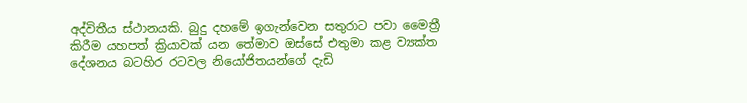අද්විතීය ස්ථානයකි. බුදු දහමේ ඉගැන්වෙන සතුරාට පවා මෛත්‍රී කිරීම යහපත් ක්‍රියාවක් යන තේමාව ඔස්සේ එතුමා කළ ව්‍යක්ත දේශනය බටහිර රටවල නියෝජිතයන්ගේ දැඩි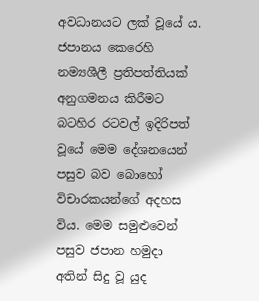අවධානයට ලක් වූයේ ය. ජපානය කෙරෙහි නම්‍යශීලී ප්‍රතිපත්තියක් අනුගමනය කිරීමට බටහිර රටවල් ඉදිරිපත් වූයේ මෙම දේශනයෙන් පසුව බව බොහෝ විචාරකයන්ගේ අදහස විය. මෙම සමුළුවෙන් පසුව ජපාන හමුදා අතින් සිදු වූ යුද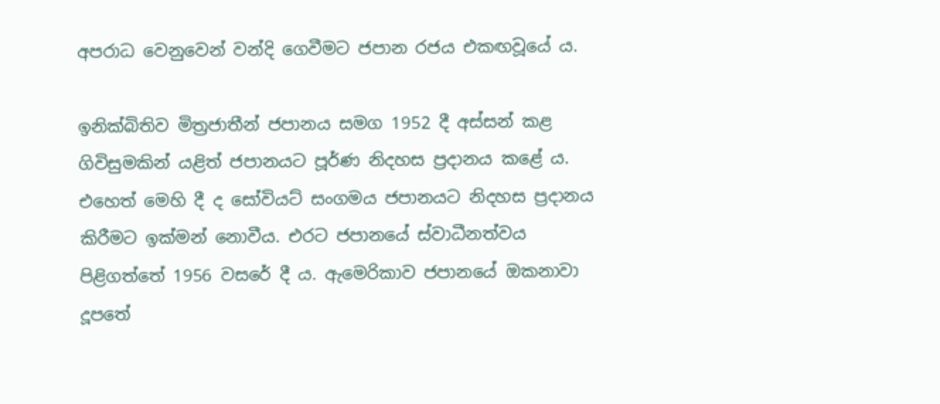අපරාධ වෙනුවෙන් වන්දි ගෙවීමට ජපාන රජය එකඟවූයේ ය.

ඉනික්බිතිව මිත්‍රජාතීන් ජපානය සමග 1952 දී අස්සන් කළ ගිවිසුමකින් යළිත් ජපානයට පූර්ණ නිදහස ප්‍රදානය කළේ ය. එහෙත් මෙහි දී ද සෝවියට් සංගමය ජපානයට නිදහස ප්‍රදානය කිරීමට ඉක්මන් නොවීය. එරට ජපානයේ ස්වාධීනත්වය පිළිගත්තේ 1956 වසරේ දී ය. ඇමෙරිකාව ජපානයේ ඔකනාවා දූපතේ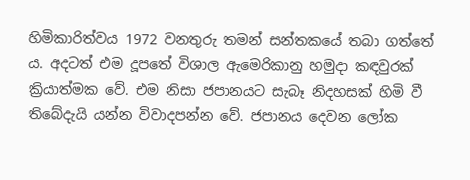හිමිකාරිත්වය 1972 වනතුරු තමන් සන්තකයේ තබා ගත්තේ ය. අදටත් එම දූපතේ විශාල ඇමෙරිකානු හමුදා කඳවුරක් ක්‍රියාත්මක වේ. එම නිසා ජපානයට සැබෑ නිදහසක් හිමි වී තිබේදැයි යන්න විවාදපන්න වේ. ජපානය දෙවන ලෝක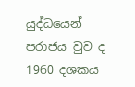යුද්ධයෙන් පරාජය වුව ද 1960 දශකය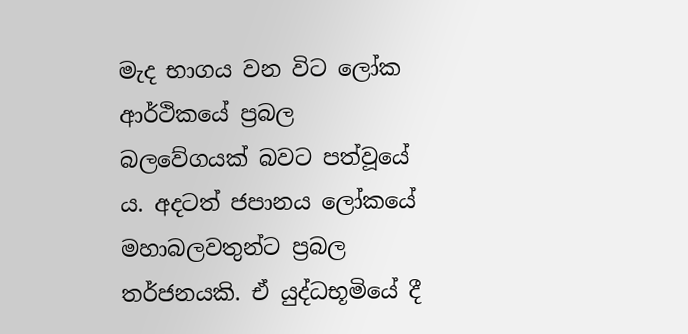මැද භාගය වන විට ලෝක ආර්ථිකයේ ප්‍රබල බලවේගයක් බවට පත්වූයේ ය. අදටත් ජපානය ලෝකයේ මහාබලවතුන්ට ප්‍රබල තර්ජනයකි. ඒ යුද්ධභූමියේ දී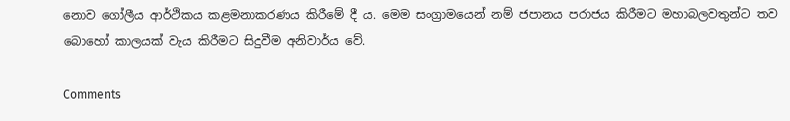නොව ගෝලීය ආර්ථිකය කළමනාකරණය කිරීමේ දී ය. මෙම සංග්‍රාමයෙන් නම් ජපානය පරාජය කිරීමට මහාබලවතුන්ට තව බොහෝ කාලයක් වැය කිරීමට සිදුවීම අනිවාර්ය වේ.

Comments